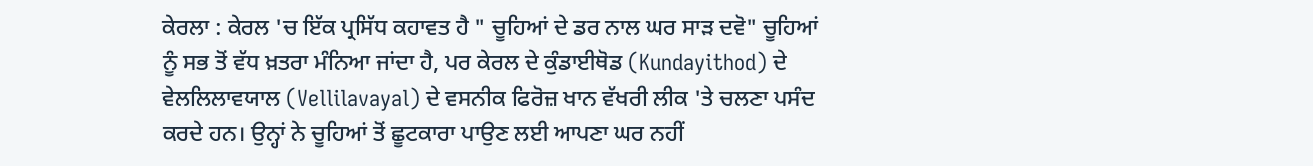ਕੇਰਲਾ : ਕੇਰਲ 'ਚ ਇੱਕ ਪ੍ਰਸਿੱਧ ਕਹਾਵਤ ਹੈ " ਚੂਹਿਆਂ ਦੇ ਡਰ ਨਾਲ ਘਰ ਸਾੜ ਦਵੋ" ਚੂਹਿਆਂ ਨੂੰ ਸਭ ਤੋਂ ਵੱਧ ਖ਼ਤਰਾ ਮੰਨਿਆ ਜਾਂਦਾ ਹੈ, ਪਰ ਕੇਰਲ ਦੇ ਕੁੰਡਾਈਥੋਡ (Kundayithod) ਦੇ ਵੇਲਲਿਲਾਵਯਾਲ (Vellilavayal) ਦੇ ਵਸਨੀਕ ਫਿਰੋਜ਼ ਖਾਨ ਵੱਖਰੀ ਲੀਕ 'ਤੇ ਚਲਣਾ ਪਸੰਦ ਕਰਦੇ ਹਨ। ਉਨ੍ਹਾਂ ਨੇ ਚੂਹਿਆਂ ਤੋਂ ਛੂਟਕਾਰਾ ਪਾਉਣ ਲਈ ਆਪਣਾ ਘਰ ਨਹੀਂ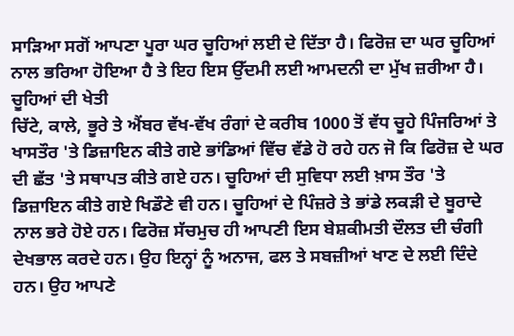ਸਾੜਿਆ ਸਗੋਂ ਆਪਣਾ ਪੂਰਾ ਘਰ ਚੂਹਿਆਂ ਲਈ ਦੇ ਦਿੱਤਾ ਹੈ। ਫਿਰੋਜ਼ ਦਾ ਘਰ ਚੂਹਿਆਂ ਨਾਲ ਭਰਿਆ ਹੋਇਆ ਹੈ ਤੇ ਇਹ ਇਸ ਉੱਦਮੀ ਲਈ ਆਮਦਨੀ ਦਾ ਮੁੱਖ ਜ਼ਰੀਆ ਹੈ।
ਚੂਹਿਆਂ ਦੀ ਖੇਤੀ
ਚਿੱਟੇ, ਕਾਲੇ, ਭੂਰੇ ਤੇ ਐਂਬਰ ਵੱਖ-ਵੱਖ ਰੰਗਾਂ ਦੇ ਕਰੀਬ 1000 ਤੋਂ ਵੱਧ ਚੂਹੇ ਪਿੰਜਰਿਆਂ ਤੇ ਖਾਸਤੌਰ 'ਤੇ ਡਿਜ਼ਾਇਨ ਕੀਤੇ ਗਏ ਭਾਂਡਿਆਂ ਵਿੱਚ ਵੱਡੇ ਹੋ ਰਹੇ ਹਨ ਜੋ ਕਿ ਫਿਰੋਜ਼ ਦੇ ਘਰ ਦੀ ਛੱਤ 'ਤੇ ਸਥਾਪਤ ਕੀਤੇ ਗਏ ਹਨ। ਚੂਹਿਆਂ ਦੀ ਸੁਵਿਧਾ ਲਈ ਖ਼ਾਸ ਤੌਰ 'ਤੇ ਡਿਜ਼ਾਇਨ ਕੀਤੇ ਗਏ ਖਿਡੌਣੇ ਵੀ ਹਨ। ਚੂਹਿਆਂ ਦੇ ਪਿੰਜ਼ਰੇ ਤੇ ਭਾਂਡੇ ਲਕੜੀ ਦੇ ਬੂਰਾਦੇ ਨਾਲ ਭਰੇ ਹੋਏ ਹਨ। ਫਿਰੋਜ਼ ਸੱਚਮੁਚ ਹੀ ਆਪਣੀ ਇਸ ਬੇਸ਼ਕੀਮਤੀ ਦੌਲਤ ਦੀ ਚੰਗੀ ਦੇਖਭਾਲ ਕਰਦੇ ਹਨ। ਉਹ ਇਨ੍ਹਾਂ ਨੂੰ ਅਨਾਜ, ਫਲ ਤੇ ਸਬਜ਼ੀਆਂ ਖਾਣ ਦੇ ਲਈ ਦਿੰਦੇ ਹਨ। ਉਹ ਆਪਣੇ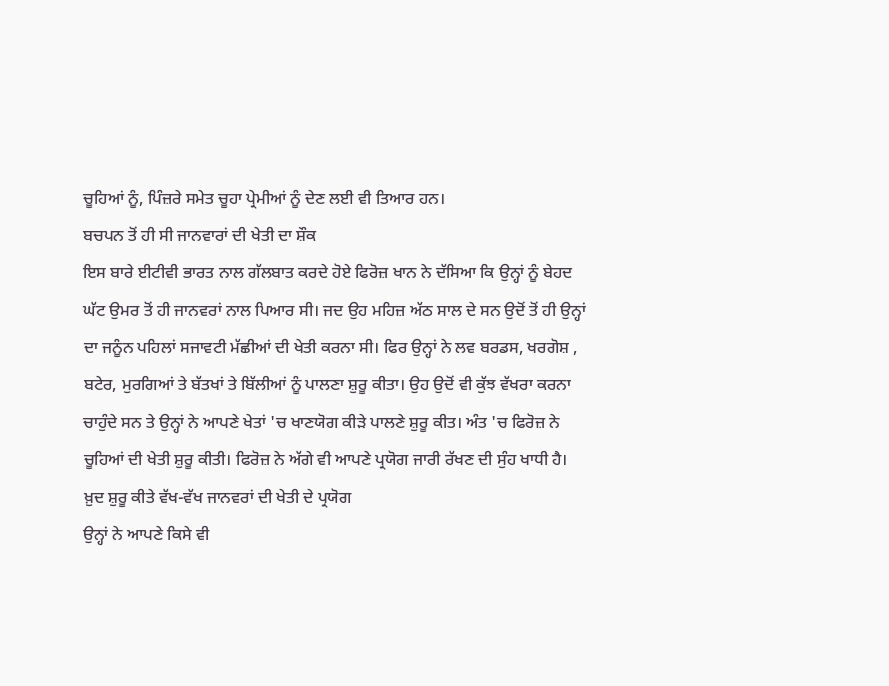ਚੂਹਿਆਂ ਨੂੰ, ਪਿੰਜ਼ਰੇ ਸਮੇਤ ਚੂਹਾ ਪ੍ਰੇਮੀਆਂ ਨੂੰ ਦੇਣ ਲਈ ਵੀ ਤਿਆਰ ਹਨ।
ਬਚਪਨ ਤੋਂ ਹੀ ਸੀ ਜਾਨਵਾਰਾਂ ਦੀ ਖੇਤੀ ਦਾ ਸ਼ੌਕ
ਇਸ ਬਾਰੇ ਈਟੀਵੀ ਭਾਰਤ ਨਾਲ ਗੱਲਬਾਤ ਕਰਦੇ ਹੋਏ ਫਿਰੋਜ਼ ਖਾਨ ਨੇ ਦੱਸਿਆ ਕਿ ਉਨ੍ਹਾਂ ਨੂੰ ਬੇਹਦ ਘੱਟ ਉਮਰ ਤੋਂ ਹੀ ਜਾਨਵਰਾਂ ਨਾਲ ਪਿਆਰ ਸੀ। ਜਦ ਉਹ ਮਹਿਜ਼ ਅੱਠ ਸਾਲ ਦੇ ਸਨ ਉਦੋਂ ਤੋਂ ਹੀ ਉਨ੍ਹਾਂ ਦਾ ਜਨੂੰਨ ਪਹਿਲਾਂ ਸਜਾਵਟੀ ਮੱਛੀਆਂ ਦੀ ਖੇਤੀ ਕਰਨਾ ਸੀ। ਫਿਰ ਉਨ੍ਹਾਂ ਨੇ ਲਵ ਬਰਡਸ, ਖਰਗੋਸ਼ , ਬਟੇਰ, ਮੁਰਗਿਆਂ ਤੇ ਬੱਤਖਾਂ ਤੇ ਬਿੱਲੀਆਂ ਨੂੰ ਪਾਲਣਾ ਸ਼ੁਰੂ ਕੀਤਾ। ਉਹ ਉਦੋਂ ਵੀ ਕੁੱਝ ਵੱਖਰਾ ਕਰਨਾ ਚਾਹੁੰਦੇ ਸਨ ਤੇ ਉਨ੍ਹਾਂ ਨੇ ਆਪਣੇ ਖੇਤਾਂ 'ਚ ਖਾਣਯੋਗ ਕੀੜੇ ਪਾਲਣੇ ਸ਼ੁਰੂ ਕੀਤ। ਅੰਤ 'ਚ ਫਿਰੋਜ਼ ਨੇ ਚੂਹਿਆਂ ਦੀ ਖੇਤੀ ਸ਼ੁਰੂ ਕੀਤੀ। ਫਿਰੋਜ਼ ਨੇ ਅੱਗੇ ਵੀ ਆਪਣੇ ਪ੍ਰਯੋਗ ਜਾਰੀ ਰੱਖਣ ਦੀ ਸੁੰਹ ਖਾਧੀ ਹੈ।
ਖ਼ੁਦ ਸ਼ੁਰੂ ਕੀਤੇ ਵੱਖ-ਵੱਖ ਜਾਨਵਰਾਂ ਦੀ ਖੇਤੀ ਦੇ ਪ੍ਰਯੋਗ
ਉਨ੍ਹਾਂ ਨੇ ਆਪਣੇ ਕਿਸੇ ਵੀ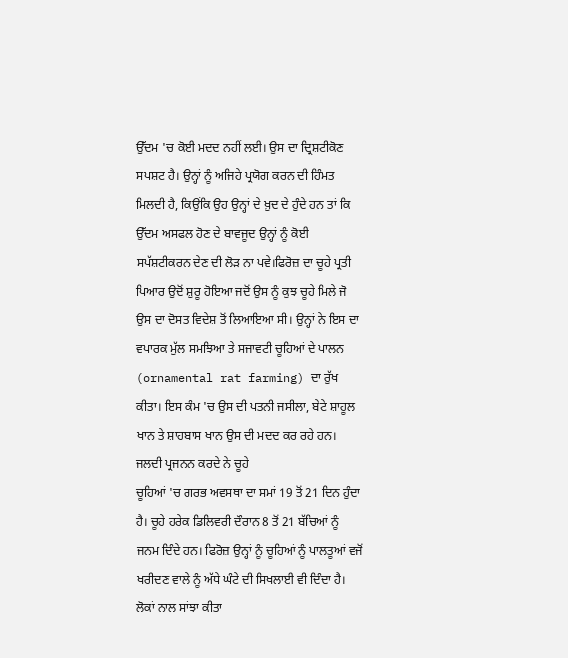ਉੱਦਮ 'ਚ ਕੋਈ ਮਦਦ ਨਹੀਂ ਲਈ। ਉਸ ਦਾ ਦ੍ਰਿਸ਼ਟੀਕੋਣ ਸਪਸ਼ਟ ਹੈ। ਉਨ੍ਹਾਂ ਨੂੰ ਅਜਿਹੇ ਪ੍ਰਯੋਗ ਕਰਨ ਦੀ ਹਿੰਮਤ ਮਿਲਦੀ ਹੈ, ਕਿਉਂਕਿ ਉਹ ਉਨ੍ਹਾਂ ਦੇ ਖ਼ੁਦ ਦੇ ਹੁੰਦੇ ਹਨ ਤਾਂ ਕਿ ਉੱਦਮ ਅਸਫਲ ਹੋਣ ਦੇ ਬਾਵਜੂਦ ਉਨ੍ਹਾਂ ਨੂੰ ਕੋਈ ਸਪੱਸ਼ਟੀਕਰਨ ਦੇਣ ਦੀ ਲੋੜ ਨਾ ਪਵੇ।ਫਿਰੋਜ਼ ਦਾ ਚੂਹੇ ਪ੍ਰਤੀ ਪਿਆਰ ਉਦੋਂ ਸ਼ੁਰੂ ਹੋਇਆ ਜਦੋਂ ਉਸ ਨੂੰ ਕੁਝ ਚੂਹੇ ਮਿਲੇ ਜੋ ਉਸ ਦਾ ਦੋਸਤ ਵਿਦੇਸ਼ ਤੋਂ ਲਿਆਇਆ ਸੀ। ਉਨ੍ਹਾਂ ਨੇ ਇਸ ਦਾ ਵਪਾਰਕ ਮੁੱਲ ਸਮਝਿਆ ਤੇ ਸਜਾਵਟੀ ਚੂਹਿਆਂ ਦੇ ਪਾਲਨ (ornamental rat farming) ਦਾ ਰੁੱਖ ਕੀਤਾ। ਇਸ ਕੰਮ 'ਚ ਉਸ ਦੀ ਪਤਨੀ ਜਸੀਲਾ, ਬੇਟੇ ਸ਼ਾਹੂਲ ਖਾਨ ਤੇ ਸ਼ਾਹਬਾਸ ਖਾਨ ਉਸ ਦੀ ਮਦਦ ਕਰ ਰਹੇ ਹਨ।
ਜਲਦੀ ਪ੍ਰਜਨਨ ਕਰਦੇ ਨੇ ਚੂਹੇ
ਚੂਹਿਆਂ 'ਚ ਗਰਭ ਅਵਸਥਾ ਦਾ ਸਮਾਂ 19 ਤੋਂ 21 ਦਿਨ ਹੁੰਦਾ ਹੈ। ਚੂਹੇ ਹਰੇਕ ਡਿਲਿਵਰੀ ਦੌਰਾਨ 8 ਤੋਂ 21 ਬੱਚਿਆਂ ਨੂੰ ਜਨਮ ਦਿੰਦੇ ਹਨ। ਫਿਰੋਜ਼ ਉਨ੍ਹਾਂ ਨੂੰ ਚੂਹਿਆਂ ਨੂੰ ਪਾਲਤੂਆਂ ਵਜੋਂ ਖਰੀਦਣ ਵਾਲੇ ਨੂੰ ਅੱਧੇ ਘੰਟੇ ਦੀ ਸਿਖਲਾਈ ਵੀ ਦਿੰਦਾ ਹੈ।
ਲੋਕਾਂ ਨਾਲ ਸਾਂਝਾ ਕੀਤਾ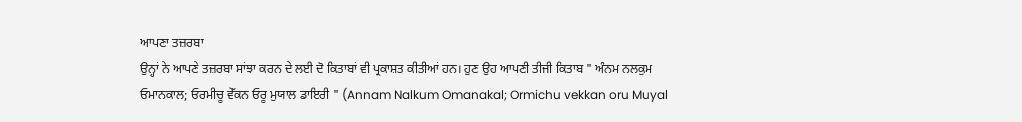ਆਪਣਾ ਤਜ਼ਰਬਾ
ਉਨ੍ਹਾਂ ਨੇ ਆਪਣੇ ਤਜ਼ਰਬਾ ਸਾਂਝਾ ਕਰਨ ਦੇ ਲਈ ਦੋ ਕਿਤਾਬਾਂ ਵੀ ਪ੍ਰਕਾਸ਼ਤ ਕੀਤੀਆਂ ਹਨ। ਹੁਣ ਉਹ ਆਪਣੀ ਤੀਜੀ ਕਿਤਾਬ " ਅੰਨਮ ਨਲਕੁਮ ਓਮਾਨਕਾਲ; ਓਰਮੀਚੂ ਵੇੱਕਨ ਓਰੂ ਮੁਯਾਲ ਡਾਇਰੀ " (Annam Nalkum Omanakal; Ormichu vekkan oru Muyal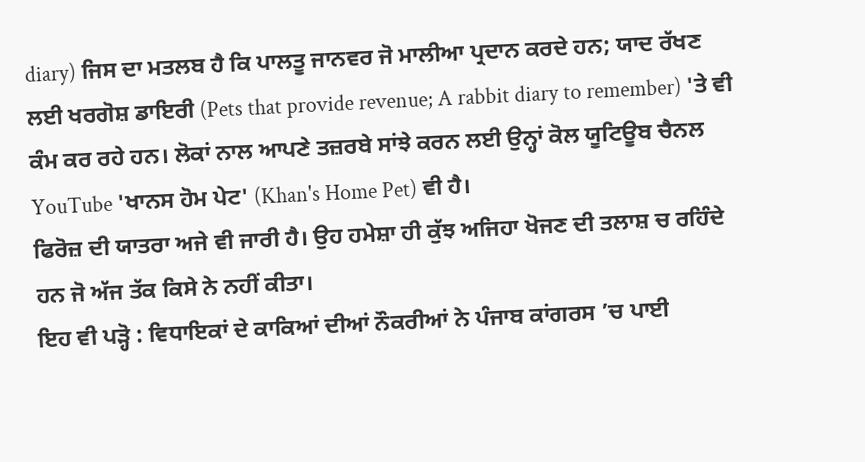diary) ਜਿਸ ਦਾ ਮਤਲਬ ਹੈ ਕਿ ਪਾਲਤੂ ਜਾਨਵਰ ਜੋ ਮਾਲੀਆ ਪ੍ਰਦਾਨ ਕਰਦੇ ਹਨ; ਯਾਦ ਰੱਖਣ ਲਈ ਖਰਗੋਸ਼ ਡਾਇਰੀ (Pets that provide revenue; A rabbit diary to remember) 'ਤੇ ਵੀ ਕੰਮ ਕਰ ਰਹੇ ਹਨ। ਲੋਕਾਂ ਨਾਲ ਆਪਣੇ ਤਜ਼ਰਬੇ ਸਾਂਝੇ ਕਰਨ ਲਈ ਉਨ੍ਹਾਂ ਕੋਲ ਯੂਟਿਊਬ ਚੈਨਲ YouTube 'ਖਾਨਸ ਹੋਮ ਪੇਟ' (Khan's Home Pet) ਵੀ ਹੈ।
ਫਿਰੋਜ਼ ਦੀ ਯਾਤਰਾ ਅਜੇ ਵੀ ਜਾਰੀ ਹੈ। ਉਹ ਹਮੇਸ਼ਾ ਹੀ ਕੁੱਝ ਅਜਿਹਾ ਖੋਜਣ ਦੀ ਤਲਾਸ਼ ਚ ਰਹਿੰਦੇ ਹਨ ਜੋ ਅੱਜ ਤੱਕ ਕਿਸੇ ਨੇ ਨਹੀਂ ਕੀਤਾ।
ਇਹ ਵੀ ਪੜ੍ਹੋ : ਵਿਧਾਇਕਾਂ ਦੇ ਕਾਕਿਆਂ ਦੀਆਂ ਨੌਕਰੀਆਂ ਨੇ ਪੰਜਾਬ ਕਾਂਗਰਸ ’ਚ ਪਾਈ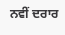ਨਵੀਂ ਦਰਾਰ